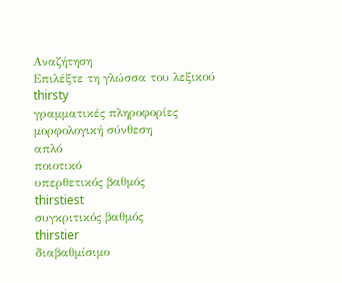Αναζήτηση
Επιλέξτε τη γλώσσα του λεξικού
thirsty
γραμματικές πληροφορίες
μορφολογική σύνθεση
απλό
ποιοτικό
υπερθετικός βαθμός
thirstiest
συγκριτικός βαθμός
thirstier
διαβαθμίσιμο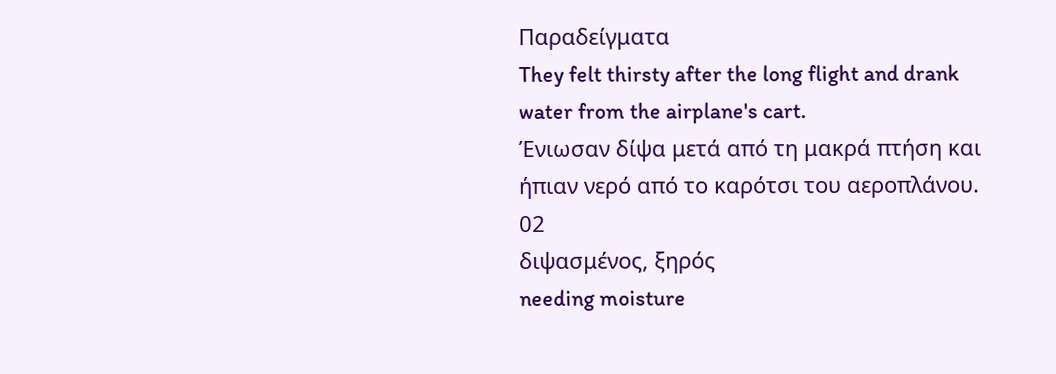Παραδείγματα
They felt thirsty after the long flight and drank water from the airplane's cart.
Ένιωσαν δίψα μετά από τη μακρά πτήση και ήπιαν νερό από το καρότσι του αεροπλάνου.
02
διψασμένος, ξηρός
needing moisture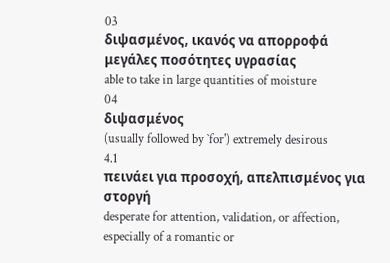03
διψασμένος, ικανός να απορροφά μεγάλες ποσότητες υγρασίας
able to take in large quantities of moisture
04
διψασμένος
(usually followed by `for') extremely desirous
4.1
πεινάει για προσοχή, απελπισμένος για στοργή
desperate for attention, validation, or affection, especially of a romantic or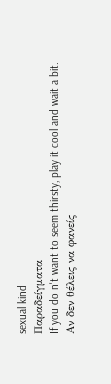sexual kind
Παραδείγματα
If you do n't want to seem thirsty, play it cool and wait a bit.
Αν δεν θέλεις να φανείς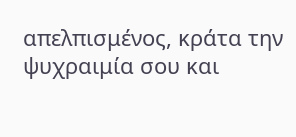απελπισμένος, κράτα την ψυχραιμία σου και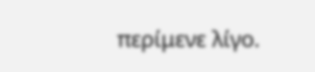περίμενε λίγο.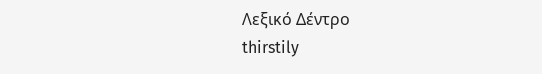Λεξικό Δέντρο
thirstily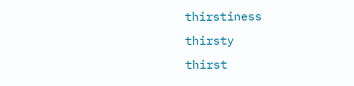thirstiness
thirsty
thirst